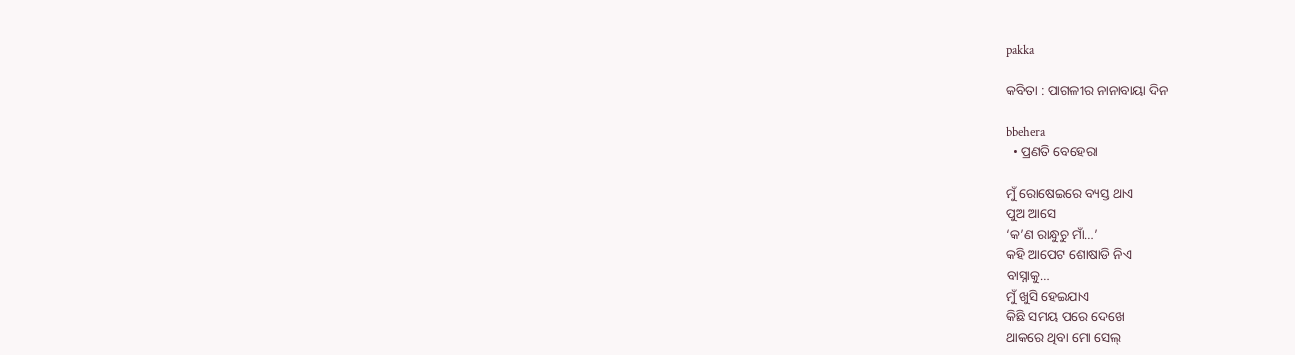pakka

କବିତା : ପାଗଳୀର ନାନାବାୟା ଦିନ

bbehera
  • ପ୍ରଣତି ବେହେରା

ମୁଁ ରୋଷେଇରେ ବ୍ୟସ୍ତ ଥାଏ
ପୁଅ ଆସେ
‘କ’ଣ ରାନ୍ଧୁଚୁ ମାଁ…’
କହି ଆପେଟ ଶୋଷାଡି ନିଏ
ବାସ୍ନାକୁ…
ମୁଁ ଖୁସି ହେଇଯାଏ
କିଛି ସମୟ ପରେ ଦେଖେ
ଥାକରେ ଥିବା ମୋ ସେଲ୍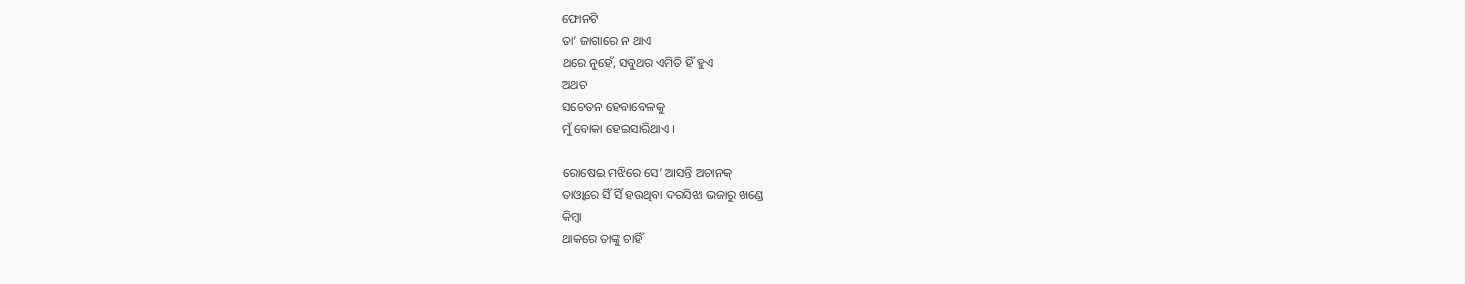ଫୋନଟି
ତା’ ଜାଗାରେ ନ ଥାଏ
ଥରେ ନୁହେଁ, ସବୁଥର ଏମିତି ହିଁ ହୁଏ
ଅଥଚ
ସଚେତନ ହେବାବେଳକୁ
ମୁଁ ବୋକା ହେଇସାରିଥାଏ ।

ରୋଷେଇ ମଝିରେ ସେ’ ଆସନ୍ତି ଅଚାନକ୍
ତାଓ୍ବାରେ ସିଁ ସିଁ ହଉଥିବା ଦରସିଝା ଭଜାରୁ ଖଣ୍ଡେ
କିମ୍ବା
ଥାକରେ ତାଙ୍କୁ ଚାହିଁ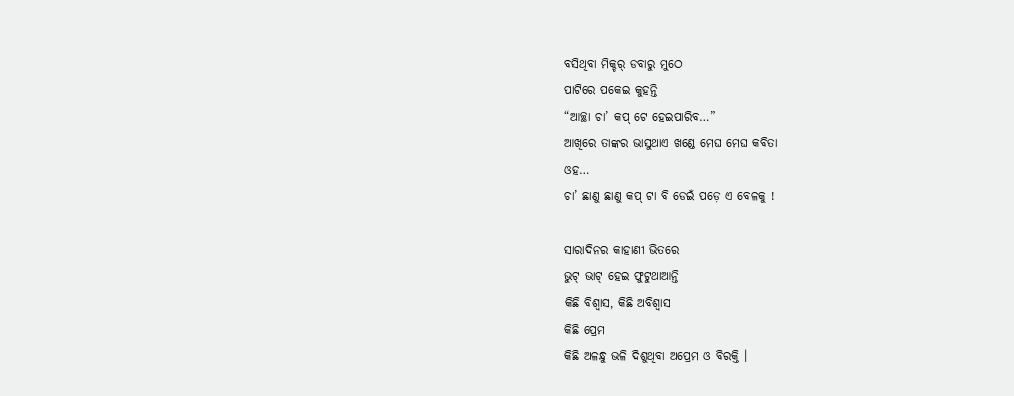ବସିଥିବା ମିକ୍ଚର୍ ଡବାରୁ ମୁଠେ
ପାଟିରେ ପକେଇ କୁହନ୍ତି
“ଆଚ୍ଛା ଚା’ କପ୍ ଟେ ହେଇପାରିବ…”
ଆଖିରେ ତାଙ୍କର ଭାସୁଥାଏ ଖଣ୍ଡେ ମେଘ ମେଘ କବିତା
ଓହ…
ଚା’ ଛାଣୁ ଛାଣୁ କପ୍ ଟା ବି ଡେଇଁ ପଡ଼େ ଏ ବେଳକୁ !

ସାରାଦିନର କାହାଣୀ ଭିତରେ
ଭୁଟ୍ ଭାଟ୍ ହେଇ ଫୁଟୁଥାଆନ୍ତି
କିଛି ବିଶ୍ବାସ, କିଛି ଅବିଶ୍ବାସ
କିଛି ପ୍ରେମ
କିଛି ଅଳନ୍ଧୁ ଭଳି ଦିଶୁଥିବା ଅପ୍ରେମ ଓ ବିରକ୍ତି ।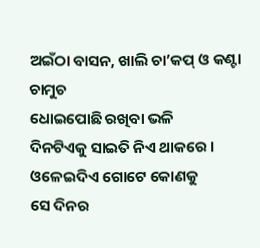ଅଇଁଠା ବାସନ, ଖାଲି ଚା’କପ୍ ଓ କଣ୍ଟା ଚାମୁଚ
ଧୋଇପୋଛି ରଖିବା ଭଳି
ଦିନଟିଏକୁ ସାଇତି ନିଏ ଥାକରେ ।
ଓଳେଇଦିଏ ଗୋଟେ କୋଣକୁ
ସେ ଦିନର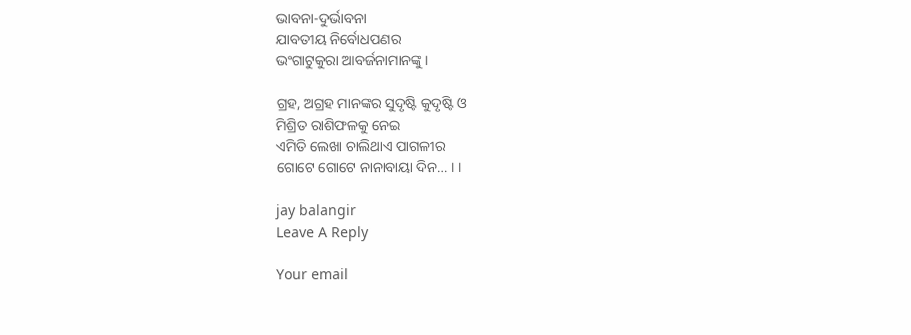ଭାବନା-ଦୁର୍ଭାବନା
ଯାବତୀୟ ନିର୍ବୋଧପଣର
ଭଂଗାଟୁକୁରା ଆବର୍ଜନାମାନଙ୍କୁ ।

ଗ୍ରହ, ଅଗ୍ରହ ମାନଙ୍କର ସୁଦୃଷ୍ଟି କୁଦୃଷ୍ଟି ଓ
ମିଶ୍ରିତ ରାଶିଫଳକୁ ନେଇ
ଏମିତି ଲେଖା ଚାଲିଥାଏ ପାଗଳୀର
ଗୋଟେ ଗୋଟେ ନାନାବାୟା ଦିନ… । ।

jay balangir
Leave A Reply

Your email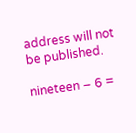address will not be published.

nineteen − 6 =